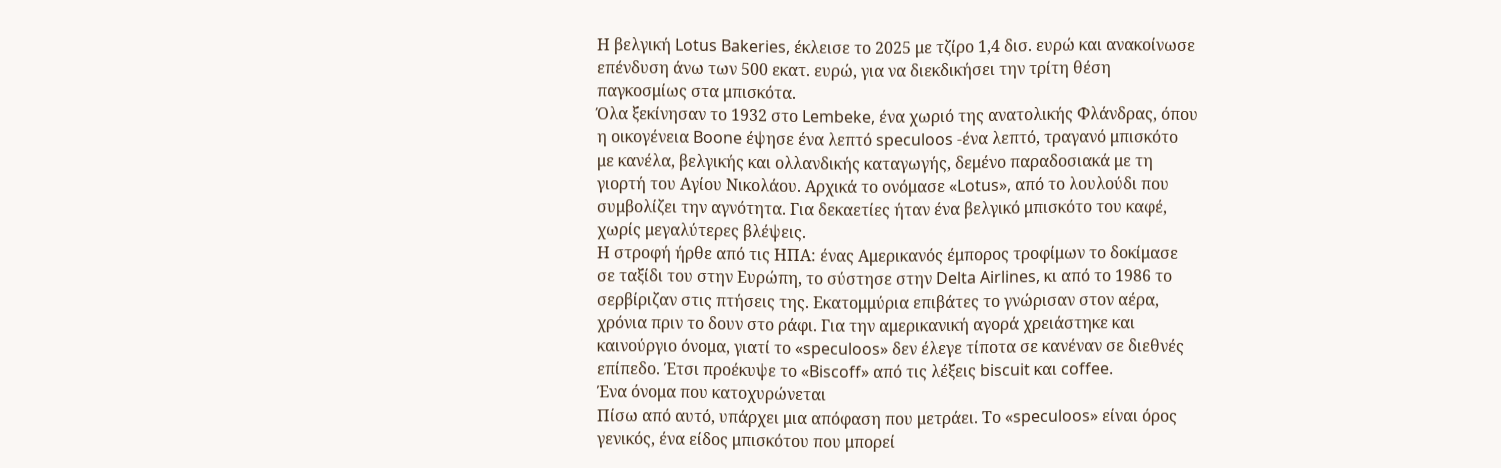Η βελγική Lotus Bakeries, έκλεισε το 2025 με τζίρο 1,4 δισ. ευρώ και ανακοίνωσε επένδυση άνω των 500 εκατ. ευρώ, για να διεκδικήσει την τρίτη θέση παγκοσμίως στα μπισκότα.
Όλα ξεκίνησαν το 1932 στο Lembeke, ένα χωριό της ανατολικής Φλάνδρας, όπου η οικογένεια Boone έψησε ένα λεπτό speculoos -ένα λεπτό, τραγανό μπισκότο με κανέλα, βελγικής και ολλανδικής καταγωγής, δεμένο παραδοσιακά με τη γιορτή του Αγίου Νικολάου. Αρχικά το ονόμασε «Lotus», από το λουλούδι που συμβολίζει την αγνότητα. Για δεκαετίες ήταν ένα βελγικό μπισκότο του καφέ, χωρίς μεγαλύτερες βλέψεις.
Η στροφή ήρθε από τις ΗΠΑ: ένας Αμερικανός έμπορος τροφίμων το δοκίμασε σε ταξίδι του στην Ευρώπη, το σύστησε στην Delta Airlines, κι από το 1986 το σερβίριζαν στις πτήσεις της. Εκατομμύρια επιβάτες το γνώρισαν στον αέρα, χρόνια πριν το δουν στο ράφι. Για την αμερικανική αγορά χρειάστηκε και καινούργιο όνομα, γιατί το «speculoos» δεν έλεγε τίποτα σε κανέναν σε διεθνές επίπεδο. Έτσι προέκυψε το «Biscoff» από τις λέξεις biscuit και coffee.
Ένα όνομα που κατοχυρώνεται
Πίσω από αυτό, υπάρχει μια απόφαση που μετράει. Το «speculoos» είναι όρος γενικός, ένα είδος μπισκότου που μπορεί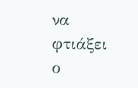να φτιάξει ο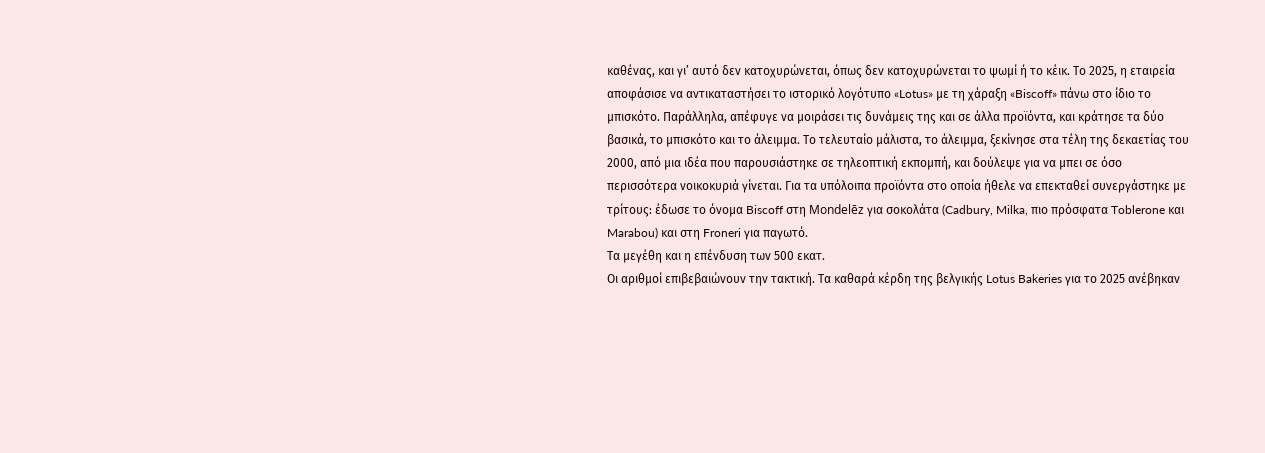καθένας, και γι’ αυτό δεν κατοχυρώνεται, όπως δεν κατοχυρώνεται το ψωμί ή το κέικ. Το 2025, η εταιρεία αποφάσισε να αντικαταστήσει το ιστορικό λογότυπο «Lotus» με τη χάραξη «Biscoff» πάνω στο ίδιο το μπισκότο. Παράλληλα, απέφυγε να μοιράσει τις δυνάμεις της και σε άλλα προϊόντα, και κράτησε τα δύο βασικά, το μπισκότο και το άλειμμα. Το τελευταίο μάλιστα, το άλειμμα, ξεκίνησε στα τέλη της δεκαετίας του 2000, από μια ιδέα που παρουσιάστηκε σε τηλεοπτική εκπομπή, και δούλεψε για να μπει σε όσο περισσότερα νοικοκυριά γίνεται. Για τα υπόλοιπα προϊόντα στο οποία ήθελε να επεκταθεί συνεργάστηκε με τρίτους: έδωσε το όνομα Biscoff στη Mondelēz για σοκολάτα (Cadbury, Milka, πιο πρόσφατα Toblerone και Marabou) και στη Froneri για παγωτό.
Τα μεγέθη και η επένδυση των 500 εκατ.
Oι αριθμοί επιβεβαιώνουν την τακτική. Τα καθαρά κέρδη της βελγικής Lotus Bakeries για το 2025 ανέβηκαν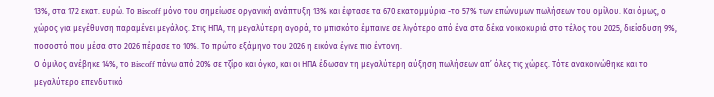13%, στα 172 εκατ. ευρώ. Το Biscoff μόνο του σημείωσε οργανική ανάπτυξη 13% και έφτασε τα 670 εκατομμύρια -το 57% των επώνυμων πωλήσεων του ομίλου. Και όμως, ο χώρος για μεγέθυνση παραμένει μεγάλος. Στις ΗΠΑ, τη μεγαλύτερη αγορά, το μπισκότο έμπαινε σε λιγότερο από ένα στα δέκα νοικοκυριά στο τέλος του 2025, διείσδυση 9%, ποσοστό που μέσα στο 2026 πέρασε το 10%. Το πρώτο εξάμηνο του 2026 η εικόνα έγινε πιο έντονη.
Ο όμιλος ανέβηκε 14%, το Biscoff πάνω από 20% σε τζίρο και όγκο, και οι ΗΠΑ έδωσαν τη μεγαλύτερη αύξηση πωλήσεων απ’ όλες τις χώρες. Τότε ανακοινώθηκε και το μεγαλύτερο επενδυτικό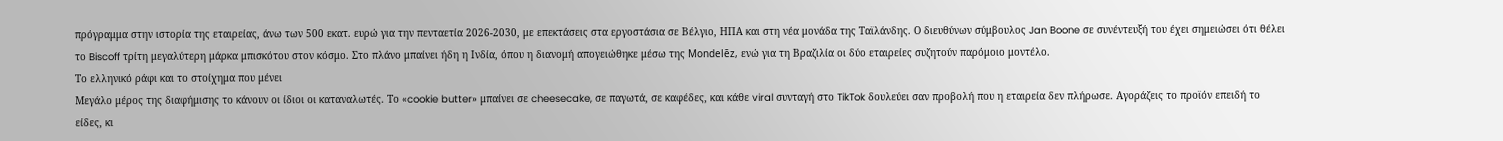πρόγραμμα στην ιστορία της εταιρείας, άνω των 500 εκατ. ευρώ για την πενταετία 2026-2030, με επεκτάσεις στα εργοστάσια σε Βέλγιο, ΗΠΑ και στη νέα μονάδα της Ταϊλάνδης. Ο διευθύνων σύμβουλος Jan Boone σε συνέντευξή του έχει σημειώσει ότι θέλει το Biscoff τρίτη μεγαλύτερη μάρκα μπισκότου στον κόσμο. Στο πλάνο μπαίνει ήδη η Ινδία, όπου η διανομή απογειώθηκε μέσω της Mondelēz, ενώ για τη Βραζιλία οι δύο εταιρείες συζητούν παρόμοιο μοντέλο.
Το ελληνικό ράφι και το στοίχημα που μένει
Μεγάλο μέρος της διαφήμισης το κάνουν οι ίδιοι οι καταναλωτές. Το «cookie butter» μπαίνει σε cheesecake, σε παγωτά, σε καφέδες, και κάθε viral συνταγή στο TikTok δουλεύει σαν προβολή που η εταιρεία δεν πλήρωσε. Αγοράζεις το προϊόν επειδή το είδες, κι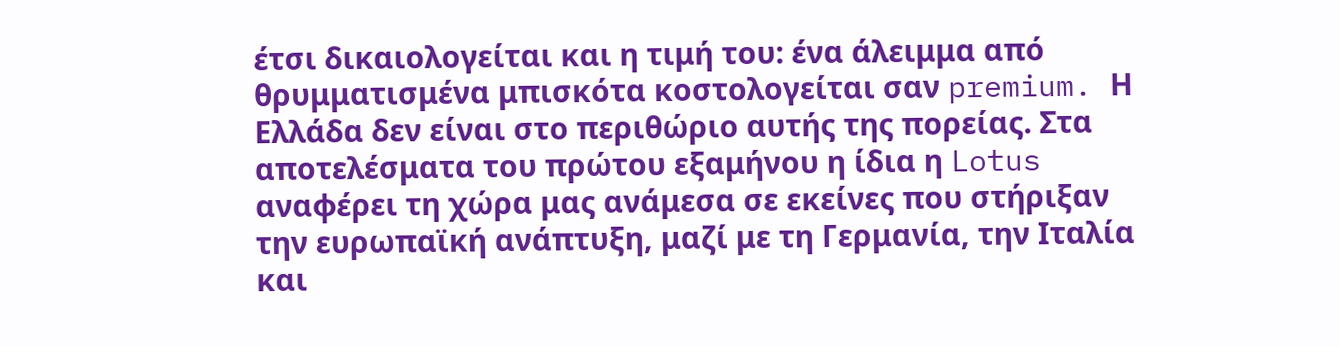έτσι δικαιολογείται και η τιμή του: ένα άλειμμα από θρυμματισμένα μπισκότα κοστολογείται σαν premium. Η Ελλάδα δεν είναι στο περιθώριο αυτής της πορείας. Στα αποτελέσματα του πρώτου εξαμήνου η ίδια η Lotus αναφέρει τη χώρα μας ανάμεσα σε εκείνες που στήριξαν την ευρωπαϊκή ανάπτυξη, μαζί με τη Γερμανία, την Ιταλία και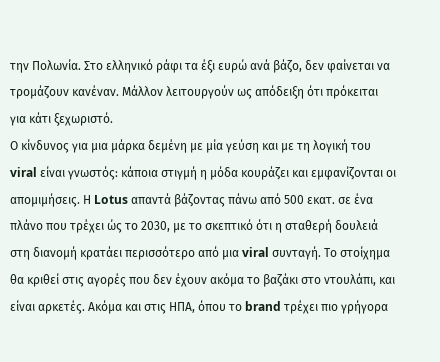την Πολωνία. Στο ελληνικό ράφι τα έξι ευρώ ανά βάζο, δεν φαίνεται να τρομάζουν κανέναν. Μάλλον λειτουργούν ως απόδειξη ότι πρόκειται για κάτι ξεχωριστό.
Ο κίνδυνος για μια μάρκα δεμένη με μία γεύση και με τη λογική του viral είναι γνωστός: κάποια στιγμή η μόδα κουράζει και εμφανίζονται οι απομιμήσεις. Η Lotus απαντά βάζοντας πάνω από 500 εκατ. σε ένα πλάνο που τρέχει ώς το 2030, με το σκεπτικό ότι η σταθερή δουλειά στη διανομή κρατάει περισσότερο από μια viral συνταγή. Το στοίχημα θα κριθεί στις αγορές που δεν έχουν ακόμα το βαζάκι στο ντουλάπι, και είναι αρκετές. Ακόμα και στις ΗΠΑ, όπου το brand τρέχει πιο γρήγορα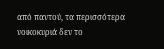από παντού, τα περισσότερα νοικοκυριά δεν το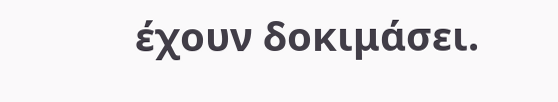έχουν δοκιμάσει.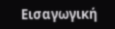Εισαγωγική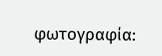φωτογραφία: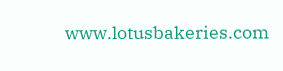www.lotusbakeries.com